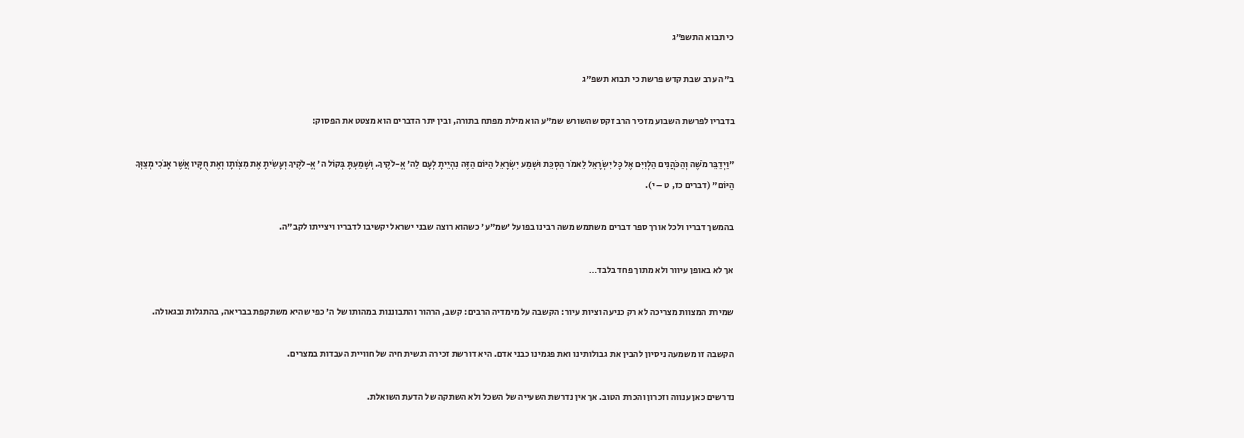כי תבוא התשפ״ג

ב"ה ערב שבת קדש פרשת כי תבוא תשפ"ג

בדבריו לפרשת השבוע מזכיר הרב זקס שהשורש שמ"ע הוא מילת מפתח בתורה, ובין יתר הדברים הוא מצטט את הפסוק:

"וַיְדַבֵּר מֹשֶׁה וְהַכֹּהֲנִים הַלְוִיִּם אֶל כָּל יִשְׂרָאֵל לֵאמֹר הַסְכֵּת וּשְׁמַע יִשְׂרָאֵל הַיּוֹם הַזֶּה נִהְיֵיתָ לְעָם לַה' אֱ-לֹקֶיךָ. וְשָׁמַעְתָּ בְּקוֹל ה' אֱ-לֹקֶיךָ וְעָשִׂיתָ אֶת מִצְו‍ֹתָו וְאֶת חֻקָּיו אֲשֶׁר אָנֹכִי מְצַוְּךָ הַיּוֹם" (דברים כז, ט – י).

בהמשך דבריו ולכל אורך ספר דברים משתמש משה רבינו בפועל 'שמ"ע' כשהוא רוצה שבני ישראל יקשיבו לדבריו ויצייתו לקב"ה.

אך לא באופן עיוור ולא מתוך פחד בלבד…

שמירת המצוות מצריכה לא רק כניעה וציות עיור: הקשבה על מימדיה הרבים: קשב, הרהור והתבוננות במהותו של ה' כפי שהיא משתקפת בבריאה, בהתגלות ובגאולה.

הקשבה זו משמעה ניסיון להבין את גבולותינו ואת פגמינו כבני אדם. היא דורשת זכירה רגשית חיה של חוויית העבדות במצרים.

נדרשים כאן ענווה וזכרון והכרת הטוב. אך אין נדרשת השעייה של השכל ולא השתקה של הדעת השואלת.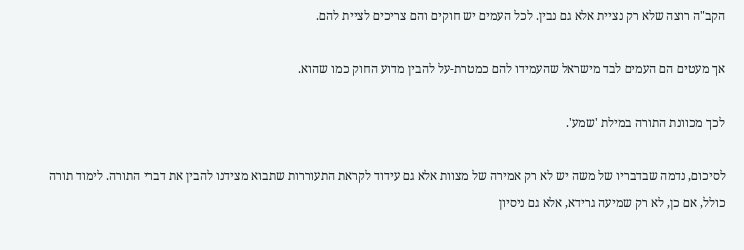הקב"ה רוצה שלא רק נציית אלא גם נבין. לכל העמים יש חוקים והם צריכים לציית להם.

אך מעטים הם העמים לבד מישראל שהעמידו להם כמטרת-על להבין מדוע החוק כמו שהוא.

לכך מכוונת התורה במילת 'שמע'.

לסיכום, נדמה שבדבריו של משה יש לא רק אמירה של מצוות אלא גם עידוד לקראת התעוררות שתבוא מצידנו להבין את דברי התורה. לימוד תורה כולל, אם כן, לא רק שמיעה גרידא, אלא גם ניסיון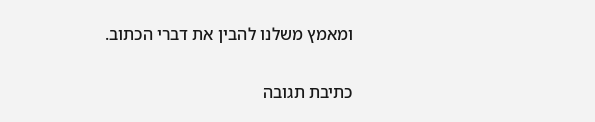ומאמץ משלנו להבין את דברי הכתוב.

כתיבת תגובה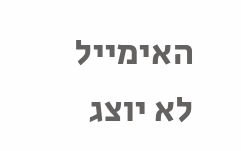האימייל לא יוצג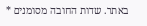באתר. שדות החובה מסומנים *